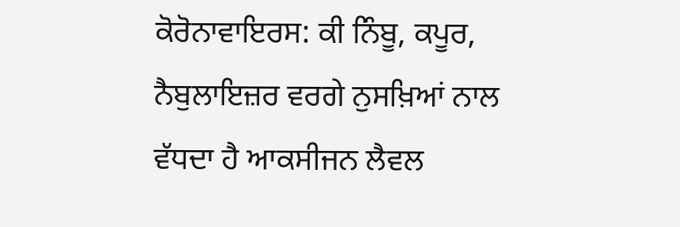ਕੋਰੋਨਾਵਾਇਰਸ: ਕੀ ਨਿੰਬੂ, ਕਪੂਰ, ਨੈਬੁਲਾਇਜ਼ਰ ਵਰਗੇ ਨੁਸਖ਼ਿਆਂ ਨਾਲ ਵੱਧਦਾ ਹੈ ਆਕਸੀਜਨ ਲੈਵਲ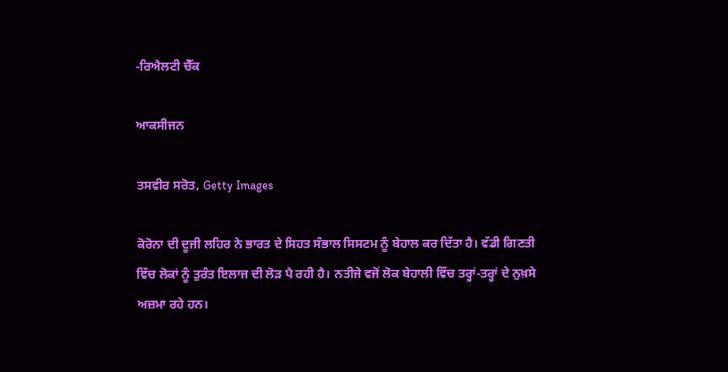-ਰਿਐਲਟੀ ਚੈੱਕ

ਆਕਸੀਜਨ

ਤਸਵੀਰ ਸਰੋਤ, Getty Images

ਕੋਰੋਨਾ ਦੀ ਦੂਜੀ ਲਹਿਰ ਨੇ ਭਾਰਤ ਦੇ ਸਿਹਤ ਸੰਭਾਲ ਸਿਸਟਮ ਨੂੰ ਬੇਹਾਲ ਕਰ ਦਿੱਤਾ ਹੈ। ਵੱਡੀ ਗਿਣਤੀ ਵਿੱਚ ਲੋਕਾਂ ਨੂੰ ਤੁਰੰਤ ਇਲਾਜ ਦੀ ਲੋੜ ਪੈ ਰਹੀ ਹੈ। ਨਤੀਜੇ ਵਜੋਂ ਲੋਕ ਬੇਹਾਲੀ ਵਿੱਚ ਤਰ੍ਹਾਂ-ਤਰ੍ਹਾਂ ਦੇ ਨੁਖ਼ਸੇ ਅਜ਼ਮਾ ਰਹੇ ਹਨ।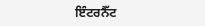ਇੰਟਰਨੈੱਟ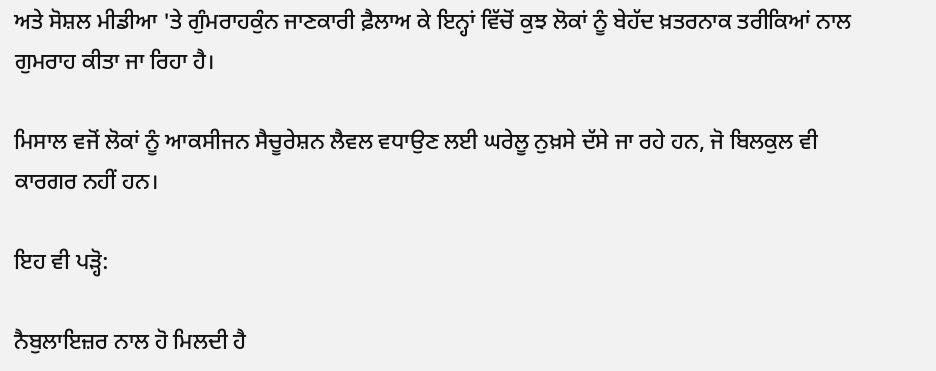ਅਤੇ ਸੋਸ਼ਲ ਮੀਡੀਆ 'ਤੇ ਗੁੰਮਰਾਹਕੁੰਨ ਜਾਣਕਾਰੀ ਫ਼ੈਲਾਅ ਕੇ ਇਨ੍ਹਾਂ ਵਿੱਚੋਂ ਕੁਝ ਲੋਕਾਂ ਨੂੰ ਬੇਹੱਦ ਖ਼ਤਰਨਾਕ ਤਰੀਕਿਆਂ ਨਾਲ ਗੁਮਰਾਹ ਕੀਤਾ ਜਾ ਰਿਹਾ ਹੈ।

ਮਿਸਾਲ ਵਜੋਂ ਲੋਕਾਂ ਨੂੰ ਆਕਸੀਜਨ ਸੈਚੂਰੇਸ਼ਨ ਲੈਵਲ ਵਧਾਉਣ ਲਈ ਘਰੇਲੂ ਨੁਖ਼ਸੇ ਦੱਸੇ ਜਾ ਰਹੇ ਹਨ, ਜੋ ਬਿਲਕੁਲ ਵੀ ਕਾਰਗਰ ਨਹੀਂ ਹਨ।

ਇਹ ਵੀ ਪੜ੍ਹੋ:

ਨੈਬੁਲਾਇਜ਼ਰ ਨਾਲ ਹੋ ਮਿਲਦੀ ਹੈ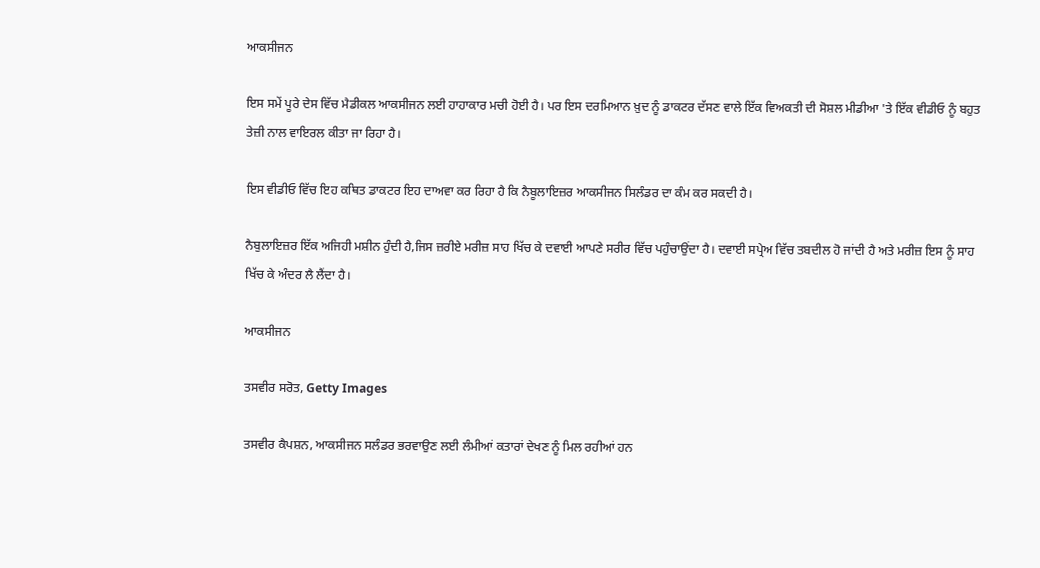ਆਕਸੀਜਨ

ਇਸ ਸਮੇਂ ਪੂਰੇ ਦੇਸ ਵਿੱਚ ਮੈਡੀਕਲ ਆਕਸੀਜਨ ਲਈ ਹਾਹਾਕਾਰ ਮਚੀ ਹੋਈ ਹੈ। ਪਰ ਇਸ ਦਰਮਿਆਨ ਖ਼ੁਦ ਨੂੰ ਡਾਕਟਰ ਦੱਸਣ ਵਾਲੇ ਇੱਕ ਵਿਅਕਤੀ ਦੀ ਸੋਸ਼ਲ ਮੀਡੀਆ 'ਤੇ ਇੱਕ ਵੀਡੀਓ ਨੂੰ ਬਹੁਤ ਤੇਜ਼ੀ ਨਾਲ ਵਾਇਰਲ ਕੀਤਾ ਜਾ ਰਿਹਾ ਹੈ।

ਇਸ ਵੀਡੀਓ ਵਿੱਚ ਇਹ ਕਥਿਤ ਡਾਕਟਰ ਇਹ ਦਾਅਵਾ ਕਰ ਰਿਹਾ ਹੈ ਕਿ ਨੈਬੂਲਾਇਜ਼ਰ ਆਕਸੀਜਨ ਸਿਲੰਡਰ ਦਾ ਕੰਮ ਕਰ ਸਕਦੀ ਹੈ।

ਨੈਬੁਲਾਇਜ਼ਰ ਇੱਕ ਅਜਿਹੀ ਮਸ਼ੀਨ ਹੁੰਦੀ ਹੈ,ਜਿਸ ਜ਼ਰੀਏ ਮਰੀਜ਼ ਸਾਹ ਖਿੱਚ ਕੇ ਦਵਾਈ ਆਪਣੇ ਸਰੀਰ ਵਿੱਚ ਪਹੁੰਚਾਉਂਦਾ ਹੈ। ਦਵਾਈ ਸਪ੍ਰੇਅ ਵਿੱਚ ਤਬਦੀਲ ਹੋ ਜਾਂਦੀ ਹੈ ਅਤੇ ਮਰੀਜ਼ ਇਸ ਨੂੰ ਸਾਹ ਖਿੱਚ ਕੇ ਅੰਦਰ ਲੈ ਲੈਂਦਾ ਹੈ।

ਆਕਸੀਜਨ

ਤਸਵੀਰ ਸਰੋਤ, Getty Images

ਤਸਵੀਰ ਕੈਪਸ਼ਨ, ਆਕਸੀਜਨ ਸਲੰਡਰ ਭਰਵਾਉਣ ਲਈ ਲੰਮੀਆਂ ਕਤਾਰਾਂ ਦੇਖਣ ਨੂੰ ਮਿਲ ਰਹੀਆਂ ਹਨ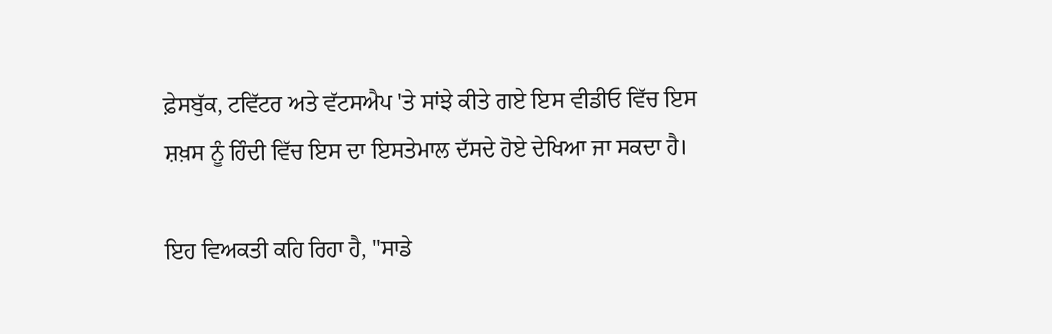ਫ਼ੇਸਬੁੱਕ, ਟਵਿੱਟਰ ਅਤੇ ਵੱਟਸਐਪ 'ਤੇ ਸਾਂਝੇ ਕੀਤੇ ਗਏ ਇਸ ਵੀਡੀਓ ਵਿੱਚ ਇਸ ਸ਼ਖ਼ਸ ਨੂੰ ਹਿੰਦੀ ਵਿੱਚ ਇਸ ਦਾ ਇਸਤੇਮਾਲ ਦੱਸਦੇ ਹੋਏ ਦੇਖਿਆ ਜਾ ਸਕਦਾ ਹੈ।

ਇਹ ਵਿਅਕਤੀ ਕਹਿ ਰਿਹਾ ਹੈ, "ਸਾਡੇ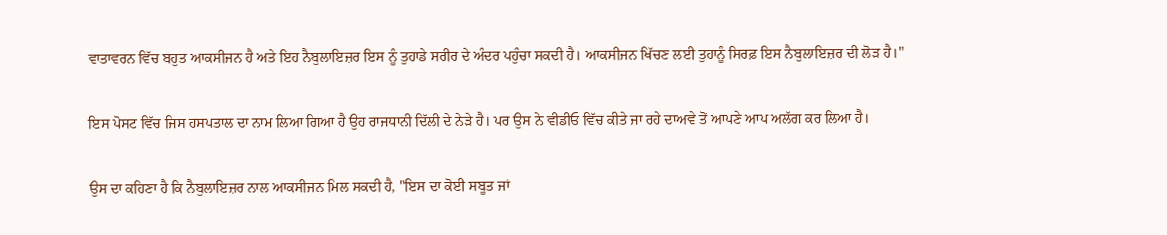ਵਾਤਾਵਰਨ ਵਿੱਚ ਬਹੁਤ ਆਕਸੀਜਨ ਹੈ ਅਤੇ ਇਹ ਨੈਬੁਲਾਇਜ਼ਰ ਇਸ ਨੂੰ ਤੁਹਾਡੇ ਸਰੀਰ ਦੇ ਅੰਦਰ ਪਹੁੰਚਾ ਸਕਦੀ ਹੈ। ਆਕਸੀਜਨ ਖਿੱਚਣ ਲਈ ਤੁਹਾਨੂੰ ਸਿਰਫ਼ ਇਸ ਨੈਬੁਲਾਇਜ਼ਰ ਦੀ ਲੋੜ ਹੈ।"

ਇਸ ਪੋਸਟ ਵਿੱਚ ਜਿਸ ਹਸਪਤਾਲ ਦਾ ਨਾਮ ਲਿਆ ਗਿਆ ਹੈ ਉਹ ਰਾਜਧਾਨੀ ਦਿੱਲੀ ਦੇ ਨੇੜੇ ਹੈ। ਪਰ ਉਸ ਨੇ ਵੀਡੀਓ ਵਿੱਚ ਕੀਤੇ ਜਾ ਰਹੇ ਦਾਅਵੇ ਤੋਂ ਆਪਣੇ ਆਪ ਅਲੱਗ ਕਰ ਲਿਆ ਹੈ।

ਉਸ ਦਾ ਕਹਿਣਾ ਹੈ ਕਿ ਨੈਬੁਲਾਇਜ਼ਰ ਨਾਲ ਆਕਸੀਜਨ ਮਿਲ ਸਕਦੀ ਹੈ, "ਇਸ ਦਾ ਕੋਈ ਸਬੂਤ ਜਾਂ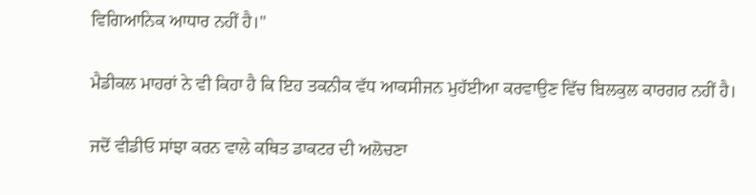ਵਿਗਿਆਨਿਕ ਆਧਾਰ ਨਹੀਂ ਹੈ।"

ਮੈਡੀਕਲ ਮਾਹਰਾਂ ਨੇ ਵੀ ਕਿਹਾ ਹੈ ਕਿ ਇਹ ਤਕਨੀਕ ਵੱਧ ਆਕਸੀਜਨ ਮੁਹੱਈਆ ਕਰਵਾਉਣ ਵਿੱਚ ਬਿਲਕੁਲ ਕਾਰਗਰ ਨਹੀਂ ਹੈ।

ਜਦੋਂ ਵੀਡੀਓ ਸਾਂਝਾ ਕਰਨ ਵਾਲੇ ਕਥਿਤ ਡਾਕਟਰ ਦੀ ਅਲੋਚਣਾ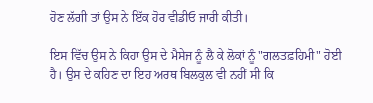ਹੋਣ ਲੱਗੀ ਤਾਂ ਉਸ ਨੇ ਇੱਕ ਹੋਰ ਵੀਡੀਓ ਜਾਰੀ ਕੀਤੀ।

ਇਸ ਵਿੱਚ ਉਸ ਨੇ ਕਿਹਾ ਉਸ ਦੇ ਮੈਸੇਜ ਨੂੰ ਲੈ ਕੇ ਲੋਕਾਂ ਨੂੰ "ਗਲਤਫ਼ਹਿਮੀ" ਹੋਈ ਹੈ। ਉਸ ਦੇ ਕਹਿਣ ਦਾ ਇਹ ਅਰਥ ਬਿਲਕੁਲ ਵੀ ਨਹੀਂ ਸੀ ਕਿ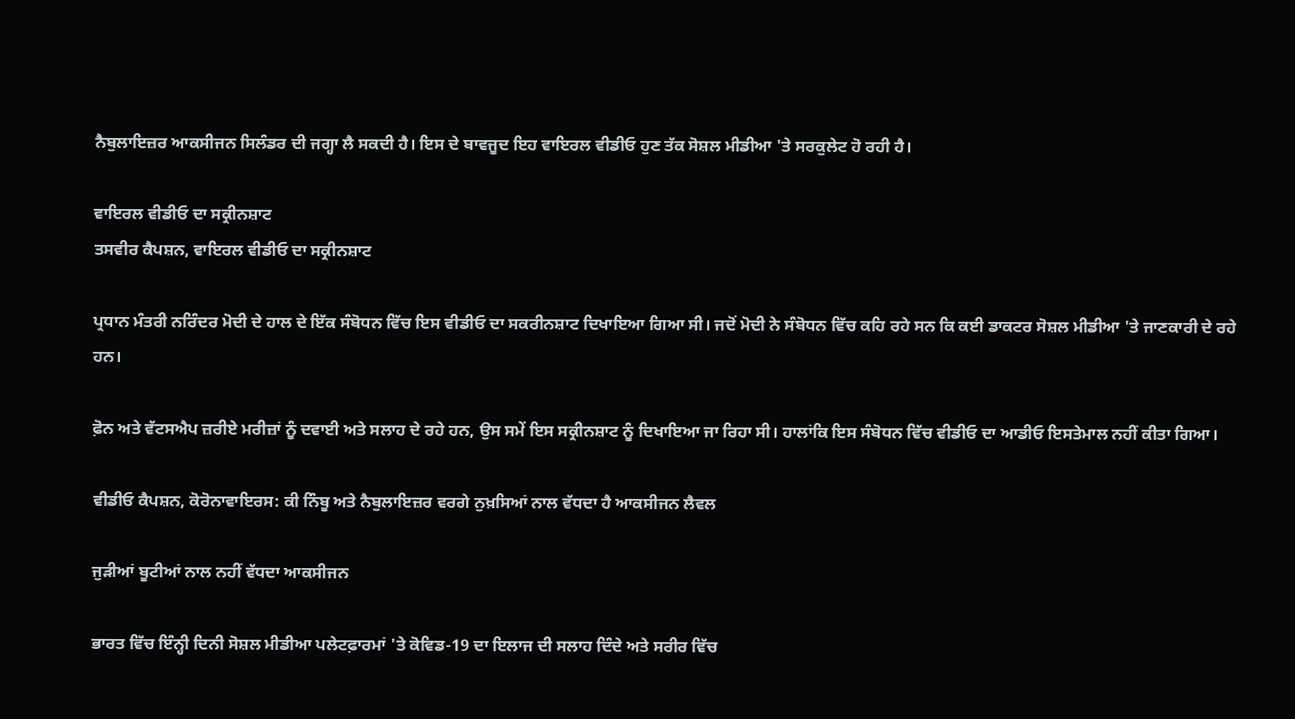ਨੈਬੁਲਾਇਜ਼ਰ ਆਕਸੀਜਨ ਸਿਲੰਡਰ ਦੀ ਜਗ੍ਹਾ ਲੈ ਸਕਦੀ ਹੈ। ਇਸ ਦੇ ਬਾਵਜੂਦ ਇਹ ਵਾਇਰਲ ਵੀਡੀਓ ਹੁਣ ਤੱਕ ਸੋਸ਼ਲ ਮੀਡੀਆ 'ਤੇ ਸਰਕੁਲੇਟ ਹੋ ਰਹੀ ਹੈ।

ਵਾਇਰਲ ਵੀਡੀਓ ਦਾ ਸਕ੍ਰੀਨਸ਼ਾਟ
ਤਸਵੀਰ ਕੈਪਸ਼ਨ, ਵਾਇਰਲ ਵੀਡੀਓ ਦਾ ਸਕ੍ਰੀਨਸ਼ਾਟ

ਪ੍ਰਧਾਨ ਮੰਤਰੀ ਨਰਿੰਦਰ ਮੋਦੀ ਦੇ ਹਾਲ ਦੇ ਇੱਕ ਸੰਬੋਧਨ ਵਿੱਚ ਇਸ ਵੀਡੀਓ ਦਾ ਸਕਰੀਨਸ਼ਾਟ ਦਿਖਾਇਆ ਗਿਆ ਸੀ। ਜਦੋਂ ਮੋਦੀ ਨੇ ਸੰਬੋਧਨ ਵਿੱਚ ਕਹਿ ਰਹੇ ਸਨ ਕਿ ਕਈ ਡਾਕਟਰ ਸੋਸ਼ਲ ਮੀਡੀਆ 'ਤੇ ਜਾਣਕਾਰੀ ਦੇ ਰਹੇ ਹਨ।

ਫ਼ੋਨ ਅਤੇ ਵੱਟਸਐਪ ਜ਼ਰੀਏ ਮਰੀਜ਼ਾਂ ਨੂੰ ਦਵਾਈ ਅਤੇ ਸਲਾਹ ਦੇ ਰਹੇ ਹਨ, ਉਸ ਸਮੇਂ ਇਸ ਸਕ੍ਰੀਨਸ਼ਾਟ ਨੂੰ ਦਿਖਾਇਆ ਜਾ ਰਿਹਾ ਸੀ। ਹਾਲਾਂਕਿ ਇਸ ਸੰਬੋਧਨ ਵਿੱਚ ਵੀਡੀਓ ਦਾ ਆਡੀਓ ਇਸਤੇਮਾਲ ਨਹੀਂ ਕੀਤਾ ਗਿਆ।

ਵੀਡੀਓ ਕੈਪਸ਼ਨ, ਕੋਰੋਨਾਵਾਇਰਸ: ਕੀ ਨਿੰਬੂ ਅਤੇ ਨੈਬੁਲਾਇਜ਼ਰ ਵਰਗੇ ਨੁਖ਼ਸਿਆਂ ਨਾਲ ਵੱਧਦਾ ਹੈ ਆਕਸੀਜਨ ਲੈਵਲ

ਜੁੜੀਆਂ ਬੂਟੀਆਂ ਨਾਲ ਨਹੀਂ ਵੱਧਦਾ ਆਕਸੀਜਨ

ਭਾਰਤ ਵਿੱਚ ਇੰਨ੍ਹੀ ਦਿਨੀ ਸੋਸ਼ਲ ਮੀਡੀਆ ਪਲੇਟਫ਼ਾਰਮਾਂ 'ਤੇ ਕੋਵਿਡ-19 ਦਾ ਇਲਾਜ ਦੀ ਸਲਾਹ ਦਿੰਦੇ ਅਤੇ ਸਰੀਰ ਵਿੱਚ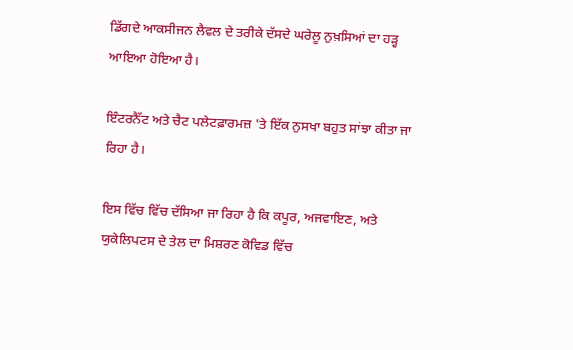ਡਿੱਗਦੇ ਆਕਸੀਜਨ ਲੈਵਲ ਦੇ ਤਰੀਕੇ ਦੱਸਦੇ ਘਰੇਲੂ ਨੁਖ਼ਸਿਆਂ ਦਾ ਹੜ੍ਹ ਆਇਆ ਹੋਇਆ ਹੈ।

ਇੰਟਰਨੈੱਟ ਅਤੇ ਚੈਟ ਪਲੇਟਫ਼ਾਰਮਜ਼ 'ਤੇ ਇੱਕ ਨੁਸਖਾ ਬਹੁਤ ਸਾਂਝਾ ਕੀਤਾ ਜਾ ਰਿਹਾ ਹੈ।

ਇਸ ਵਿੱਚ ਵਿੱਚ ਦੱਸਿਆ ਜਾ ਰਿਹਾ ਹੈ ਕਿ ਕਪੂਰ, ਅਜਵਾਇਣ, ਅਤੇ ਯੁਕੇਲਿਪਟਸ ਦੇ ਤੇਲ ਦਾ ਮਿਸ਼ਰਣ ਕੋਵਿਡ ਵਿੱਚ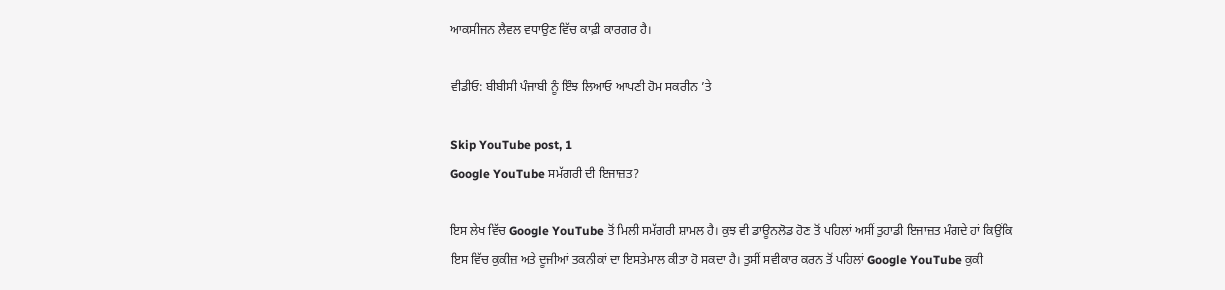ਆਕਸੀਜਨ ਲੈਵਲ ਵਧਾਉਣ ਵਿੱਚ ਕਾਫ਼ੀ ਕਾਰਗਰ ਹੈ।

ਵੀਡੀਓ: ਬੀਬੀਸੀ ਪੰਜਾਬੀ ਨੂੰ ਇੰਝ ਲਿਆਓ ਆਪਣੀ ਹੋਮ ਸਕਰੀਨ ’ਤੇ

Skip YouTube post, 1
Google YouTube ਸਮੱਗਰੀ ਦੀ ਇਜਾਜ਼ਤ?

ਇਸ ਲੇਖ ਵਿੱਚ Google YouTube ਤੋਂ ਮਿਲੀ ਸਮੱਗਰੀ ਸ਼ਾਮਲ ਹੈ। ਕੁਝ ਵੀ ਡਾਊਨਲੋਡ ਹੋਣ ਤੋਂ ਪਹਿਲਾਂ ਅਸੀਂ ਤੁਹਾਡੀ ਇਜਾਜ਼ਤ ਮੰਗਦੇ ਹਾਂ ਕਿਉਂਕਿ ਇਸ ਵਿੱਚ ਕੁਕੀਜ਼ ਅਤੇ ਦੂਜੀਆਂ ਤਕਨੀਕਾਂ ਦਾ ਇਸਤੇਮਾਲ ਕੀਤਾ ਹੋ ਸਕਦਾ ਹੈ। ਤੁਸੀਂ ਸਵੀਕਾਰ ਕਰਨ ਤੋਂ ਪਹਿਲਾਂ Google YouTube ਕੁਕੀ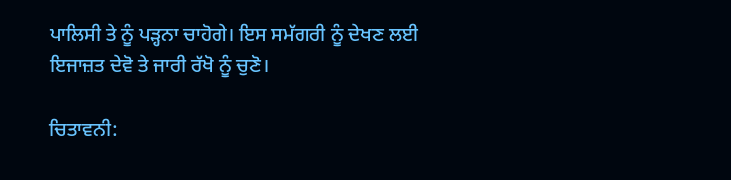ਪਾਲਿਸੀ ਤੇ ਨੂੰ ਪੜ੍ਹਨਾ ਚਾਹੋਗੇ। ਇਸ ਸਮੱਗਰੀ ਨੂੰ ਦੇਖਣ ਲਈ ਇਜਾਜ਼ਤ ਦੇਵੋ ਤੇ ਜਾਰੀ ਰੱਖੋ ਨੂੰ ਚੁਣੋ।

ਚਿਤਾਵਨੀ: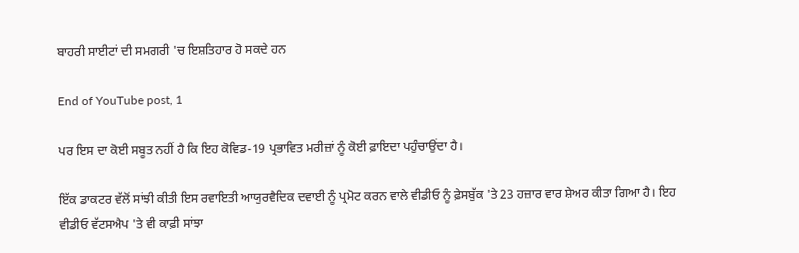ਬਾਹਰੀ ਸਾਈਟਾਂ ਦੀ ਸਮਗਰੀ 'ਚ ਇਸ਼ਤਿਹਾਰ ਹੋ ਸਕਦੇ ਹਨ

End of YouTube post, 1

ਪਰ ਇਸ ਦਾ ਕੋਈ ਸਬੂਤ ਨਹੀਂ ਹੈ ਕਿ ਇਹ ਕੋਵਿਡ-19 ਪ੍ਰਭਾਵਿਤ ਮਰੀਜ਼ਾਂ ਨੂੰ ਕੋਈ ਫ਼ਾਇਦਾ ਪਹੁੰਚਾਉਂਦਾ ਹੈ।

ਇੱਕ ਡਾਕਟਰ ਵੱਲੋਂ ਸਾਂਝੀ ਕੀਤੀ ਇਸ ਰਵਾਇਤੀ ਆਯੁਰਵੈਦਿਕ ਦਵਾਈ ਨੂੰ ਪ੍ਰਮੋਟ ਕਰਨ ਵਾਲੇ ਵੀਡੀਓ ਨੂੰ ਫ਼ੇਸਬੁੱਕ 'ਤੇ 23 ਹਜ਼ਾਰ ਵਾਰ ਸ਼ੇਅਰ ਕੀਤਾ ਗਿਆ ਹੈ। ਇਹ ਵੀਡੀਓ ਵੱਟਸਐਪ 'ਤੇ ਵੀ ਕਾਫ਼ੀ ਸਾਂਝਾ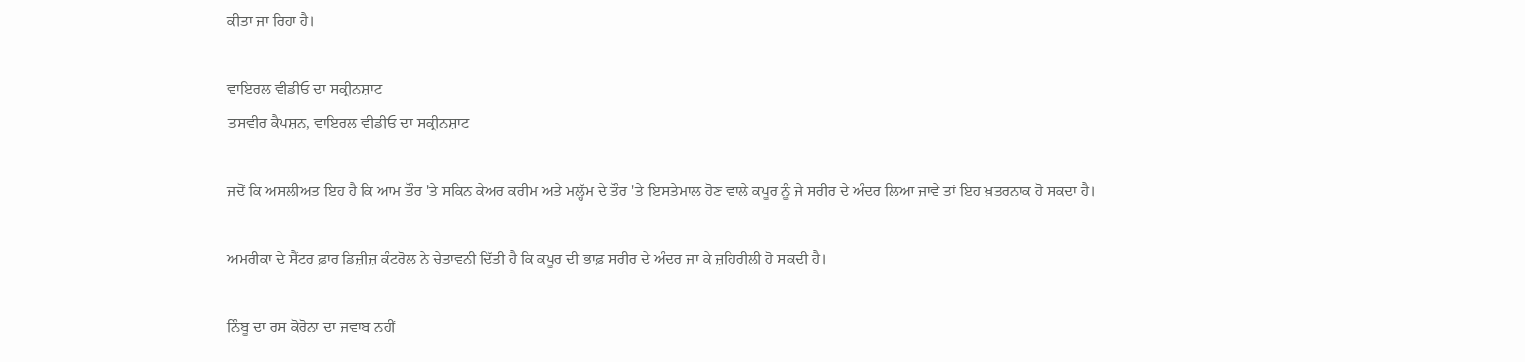ਕੀਤਾ ਜਾ ਰਿਹਾ ਹੈ।

ਵਾਇਰਲ ਵੀਡੀਓ ਦਾ ਸਕ੍ਰੀਨਸ਼ਾਟ
ਤਸਵੀਰ ਕੈਪਸ਼ਨ, ਵਾਇਰਲ ਵੀਡੀਓ ਦਾ ਸਕ੍ਰੀਨਸ਼ਾਟ

ਜਦੋਂ ਕਿ ਅਸਲੀਅਤ ਇਹ ਹੈ ਕਿ ਆਮ ਤੌਰ 'ਤੇ ਸਕਿਨ ਕੇਅਰ ਕਰੀਮ ਅਤੇ ਮਲ੍ਹੱਮ ਦੇ ਤੌਰ 'ਤੇ ਇਸਤੇਮਾਲ ਹੋਣ ਵਾਲੇ ਕਪੂਰ ਨੂੰ ਜੇ ਸਰੀਰ ਦੇ ਅੰਦਰ ਲਿਆ ਜਾਵੇ ਤਾਂ ਇਹ ਖ਼ਤਰਨਾਕ ਹੋ ਸਕਦਾ ਹੈ।

ਅਮਰੀਕਾ ਦੇ ਸੈਂਟਰ ਫ਼ਾਰ ਡਿਜ਼ੀਜ਼ ਕੰਟਰੋਲ ਨੇ ਚੇਤਾਵਨੀ ਦਿੱਤੀ ਹੈ ਕਿ ਕਪੂਰ ਦੀ ਭਾਫ਼ ਸਰੀਰ ਦੇ ਅੰਦਰ ਜਾ ਕੇ ਜ਼ਹਿਰੀਲੀ ਹੋ ਸਕਦੀ ਹੈ।

ਨਿੰਬੂ ਦਾ ਰਸ ਕੋਰੋਨਾ ਦਾ ਜਵਾਬ ਨਹੀਂ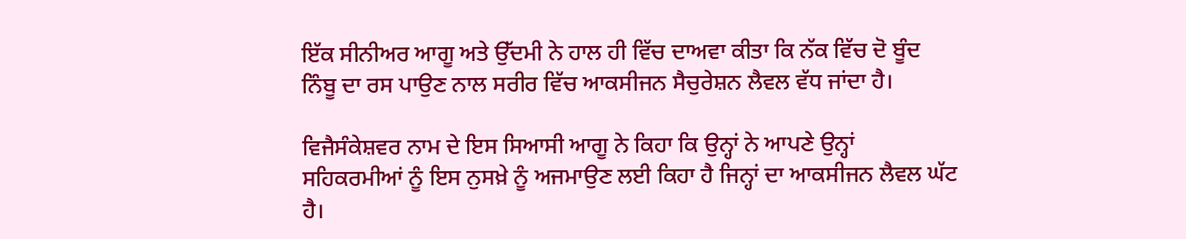ਇੱਕ ਸੀਨੀਅਰ ਆਗੂ ਅਤੇ ਉੱਦਮੀ ਨੇ ਹਾਲ ਹੀ ਵਿੱਚ ਦਾਅਵਾ ਕੀਤਾ ਕਿ ਨੱਕ ਵਿੱਚ ਦੋ ਬੂੰਦ ਨਿੰਬੂ ਦਾ ਰਸ ਪਾਉਣ ਨਾਲ ਸਰੀਰ ਵਿੱਚ ਆਕਸੀਜਨ ਸੈਚੁਰੇਸ਼ਨ ਲੈਵਲ ਵੱਧ ਜਾਂਦਾ ਹੈ।

ਵਿਜੈਸੰਕੇਸ਼ਵਰ ਨਾਮ ਦੇ ਇਸ ਸਿਆਸੀ ਆਗੂ ਨੇ ਕਿਹਾ ਕਿ ਉਨ੍ਹਾਂ ਨੇ ਆਪਣੇ ਉਨ੍ਹਾਂ ਸਹਿਕਰਮੀਆਂ ਨੂੰ ਇਸ ਨੁਸਖ਼ੇ ਨੂੰ ਅਜਮਾਉਣ ਲਈ ਕਿਹਾ ਹੈ ਜਿਨ੍ਹਾਂ ਦਾ ਆਕਸੀਜਨ ਲੈਵਲ ਘੱਟ ਹੈ।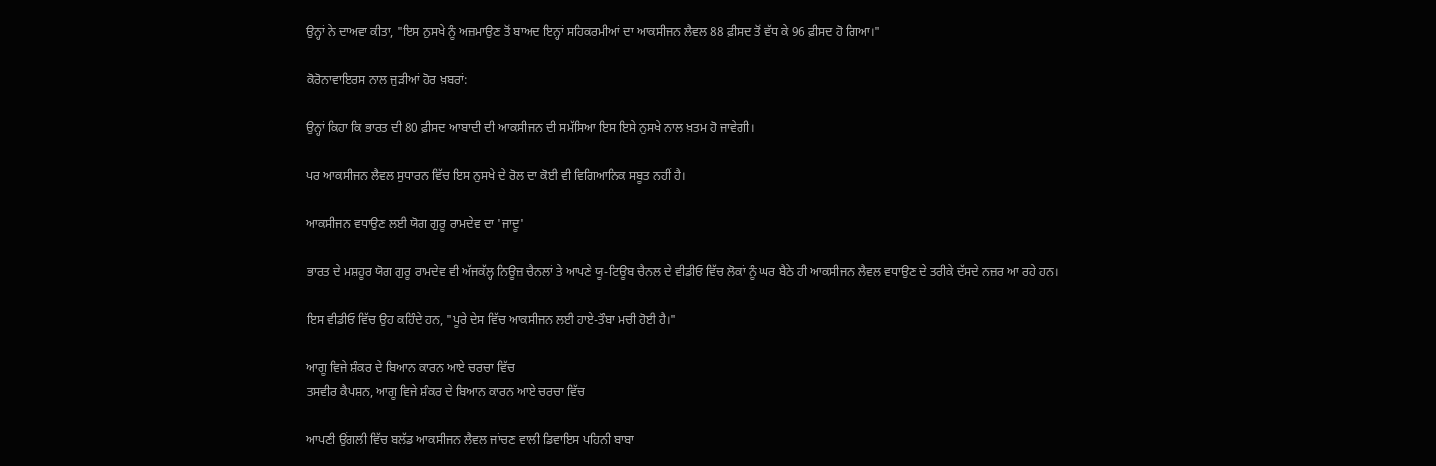ਉਨ੍ਹਾਂ ਨੇ ਦਾਅਵਾ ਕੀਤਾ, "ਇਸ ਨੁਸਖੇ ਨੂੰ ਅਜ਼ਮਾਉਣ ਤੋਂ ਬਾਅਦ ਇਨ੍ਹਾਂ ਸਹਿਕਰਮੀਆਂ ਦਾ ਆਕਸੀਜਨ ਲੈਵਲ 88 ਫ਼ੀਸਦ ਤੋਂ ਵੱਧ ਕੇ 96 ਫ਼ੀਸਦ ਹੋ ਗਿਆ।"

ਕੋਰੋਨਾਵਾਇਰਸ ਨਾਲ ਜੁੜੀਆਂ ਹੋਰ ਖ਼ਬਰਾਂ:

ਉਨ੍ਹਾਂ ਕਿਹਾ ਕਿ ਭਾਰਤ ਦੀ 80 ਫ਼ੀਸਦ ਆਬਾਦੀ ਦੀ ਆਕਸੀਜਨ ਦੀ ਸਮੱਸਿਆ ਇਸ ਇਸੇ ਨੁਸਖੇ ਨਾਲ ਖ਼ਤਮ ਹੋ ਜਾਵੇਗੀ।

ਪਰ ਆਕਸੀਜਨ ਲੈਵਲ ਸੁਧਾਰਨ ਵਿੱਚ ਇਸ ਨੁਸਖੇ ਦੇ ਰੋਲ ਦਾ ਕੋਈ ਵੀ ਵਿਗਿਆਨਿਕ ਸਬੂਤ ਨਹੀਂ ਹੈ।

ਆਕਸੀਜਨ ਵਧਾਉਣ ਲਈ ਯੋਗ ਗੁਰੂ ਰਾਮਦੇਵ ਦਾ 'ਜਾਦੂ'

ਭਾਰਤ ਦੇ ਮਸ਼ਹੂਰ ਯੋਗ ਗੁਰੂ ਰਾਮਦੇਵ ਵੀ ਅੱਜਕੱਲ੍ਹ ਨਿਊਜ਼ ਚੈਨਲਾਂ ਤੇ ਆਪਣੇ ਯੂ-ਟਿਊਬ ਚੈਨਲ ਦੇ ਵੀਡੀਓ ਵਿੱਚ ਲੋਕਾਂ ਨੂੰ ਘਰ ਬੈਠੇ ਹੀ ਆਕਸੀਜਨ ਲੈਵਲ ਵਧਾਉਣ ਦੇ ਤਰੀਕੇ ਦੱਸਦੇ ਨਜ਼ਰ ਆ ਰਹੇ ਹਨ।

ਇਸ ਵੀਡੀਓ ਵਿੱਚ ਉਹ ਕਹਿੰਦੇ ਹਨ, "ਪੂਰੇ ਦੇਸ ਵਿੱਚ ਆਕਸੀਜਨ ਲਈ ਹਾਏ-ਤੌਬਾ ਮਚੀ ਹੋਈ ਹੈ।"

ਆਗੂ ਵਿਜੇ ਸ਼ੰਕਰ ਦੇ ਬਿਆਨ ਕਾਰਨ ਆਏ ਚਰਚਾ ਵਿੱਚ
ਤਸਵੀਰ ਕੈਪਸ਼ਨ, ਆਗੂ ਵਿਜੇ ਸ਼ੰਕਰ ਦੇ ਬਿਆਨ ਕਾਰਨ ਆਏ ਚਰਚਾ ਵਿੱਚ

ਆਪਣੀ ਉਂਗਲੀ ਵਿੱਚ ਬਲੱਡ ਆਕਸੀਜਨ ਲੈਵਲ ਜਾਂਚਣ ਵਾਲੀ ਡਿਵਾਇਸ ਪਹਿਨੀ ਬਾਬਾ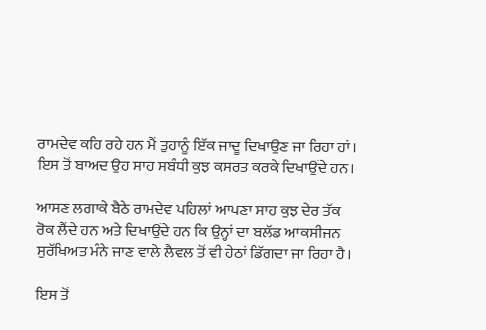ਰਾਮਦੇਵ ਕਹਿ ਰਹੇ ਹਨ ਮੈਂ ਤੁਹਾਨੂੰ ਇੱਕ ਜਾਦੂ ਦਿਖਾਉਣ ਜਾ ਰਿਹਾ ਹਾਂ। ਇਸ ਤੋਂ ਬਾਅਦ ਉਹ ਸਾਹ ਸਬੰਧੀ ਕੁਝ ਕਸਰਤ ਕਰਕੇ ਦਿਖਾਉਂਦੇ ਹਨ।

ਆਸਣ ਲਗਾਕੇ ਬੈਠੇ ਰਾਮਦੇਵ ਪਹਿਲਾਂ ਆਪਣਾ ਸਾਹ ਕੁਝ ਦੇਰ ਤੱਕ ਰੋਕ ਲੈਂਦੇ ਹਨ ਅਤੇ ਦਿਖਾਉਂਦੇ ਹਨ ਕਿ ਉਨ੍ਹਾਂ ਦਾ ਬਲੱਡ ਆਕਸੀਜਨ ਸੁਰੱਖਿਅਤ ਮੰਨੇ ਜਾਣ ਵਾਲੇ ਲੈਵਲ ਤੋਂ ਵੀ ਹੇਠਾਂ ਡਿੱਗਦਾ ਜਾ ਰਿਹਾ ਹੈ।

ਇਸ ਤੋਂ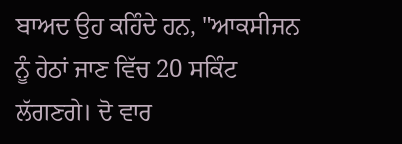ਬਾਅਦ ਉਹ ਕਹਿੰਦੇ ਹਨ, "ਆਕਸੀਜਨ ਨੂੰ ਹੇਠਾਂ ਜਾਣ ਵਿੱਚ 20 ਸਕਿੰਟ ਲੱਗਣਗੇ। ਦੋ ਵਾਰ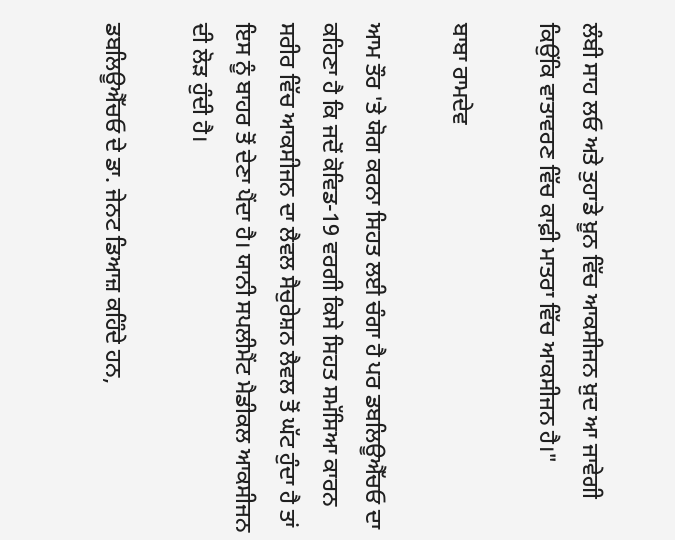ਲੰਬੀ ਸਾਹ ਲਓ ਅਤੇ ਤੁਹਾਡੇ ਖ਼ੂਨ ਵਿੱਚ ਆਕਸੀਜਨ ਖ਼ੁਦ ਆ ਜਾਵੇਗੀ ਕਿਉਂਕਿ ਵਾਤਾਵਰਣ ਵਿੱਚ ਕਾਫ਼ੀ ਮਾਤਰਾ ਵਿੱਚ ਆਕਸੀਜਨ ਹੈ।"

ਬਾਬਾ ਰਾਮਦੇਵ

ਆਮ ਤੌਰ 'ਤੇ ਯੋਗ ਕਰਨਾ ਸਿਹਤ ਲਈ ਚੰਗਾ ਹੈ ਪਰ ਡਬਲਿਊਐੱਚਓ ਦਾ ਕਹਿਣਾ ਹੈ ਕਿ ਜਦੋਂ ਕੋਵਿਡ-19 ਵਰਗੀ ਕਿਸੇ ਸਿਹਤ ਸਮੱਸਿਆ ਕਾਰਨ ਸਰੀਰ ਵਿੱਚ ਆਕਸੀਜਨ ਦਾ ਲੈਵਲ ਸੈਚੁਰੇਸ਼ਨ ਲੈਵਲ ਤੋਂ ਘੱਟ ਹੁੰਦਾ ਹੈ ਤਾਂ ਇਸ ਨੂੰ ਬਾਹਰ ਤੋਂ ਦੇਣਾ ਪੈਂਦਾ ਹੈ। ਯਾਨੀ ਸਪਲੀਮੈਂਟ ਮੈਡੀਕਲ ਆਕਸੀਜਨ ਦੀ ਲੋੜ ਹੁੰਦੀ ਹੈ।

ਡਬਲਿਊਐੱਚਓ ਦੇ ਡਾ. ਜੇਨਟ ਡਿਆਜ਼ ਕਹਿੰਦੇ ਹਨ,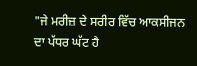"ਜੇ ਮਰੀਜ਼ ਦੇ ਸਰੀਰ ਵਿੱਚ ਆਕਸੀਜਨ ਦਾ ਪੱਧਰ ਘੱਟ ਹੈ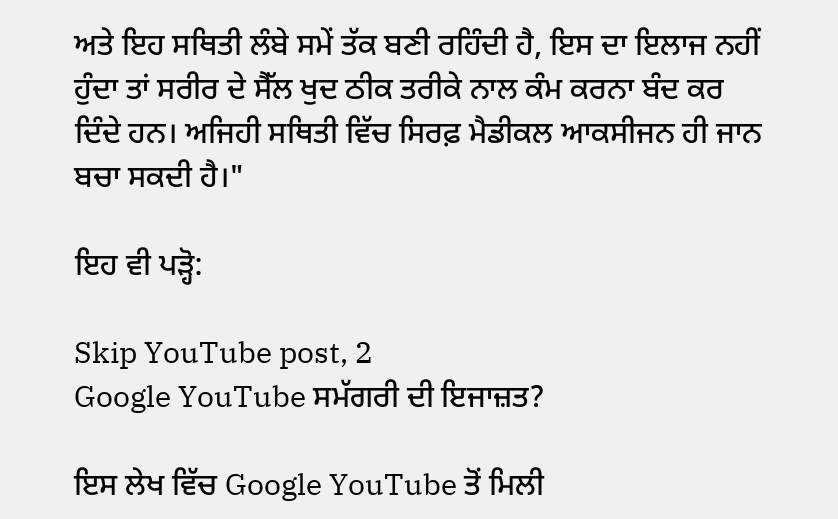ਅਤੇ ਇਹ ਸਥਿਤੀ ਲੰਬੇ ਸਮੇਂ ਤੱਕ ਬਣੀ ਰਹਿੰਦੀ ਹੈ, ਇਸ ਦਾ ਇਲਾਜ ਨਹੀਂ ਹੁੰਦਾ ਤਾਂ ਸਰੀਰ ਦੇ ਸੈੱਲ ਖੁਦ ਠੀਕ ਤਰੀਕੇ ਨਾਲ ਕੰਮ ਕਰਨਾ ਬੰਦ ਕਰ ਦਿੰਦੇ ਹਨ। ਅਜਿਹੀ ਸਥਿਤੀ ਵਿੱਚ ਸਿਰਫ਼ ਮੈਡੀਕਲ ਆਕਸੀਜਨ ਹੀ ਜਾਨ ਬਚਾ ਸਕਦੀ ਹੈ।"

ਇਹ ਵੀ ਪੜ੍ਹੋ:

Skip YouTube post, 2
Google YouTube ਸਮੱਗਰੀ ਦੀ ਇਜਾਜ਼ਤ?

ਇਸ ਲੇਖ ਵਿੱਚ Google YouTube ਤੋਂ ਮਿਲੀ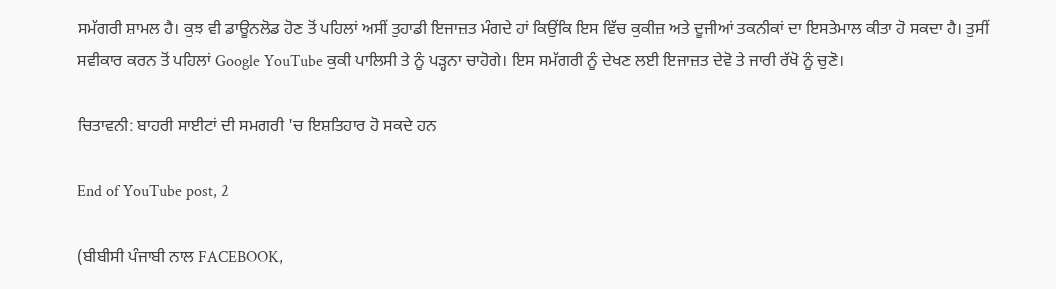ਸਮੱਗਰੀ ਸ਼ਾਮਲ ਹੈ। ਕੁਝ ਵੀ ਡਾਊਨਲੋਡ ਹੋਣ ਤੋਂ ਪਹਿਲਾਂ ਅਸੀਂ ਤੁਹਾਡੀ ਇਜਾਜ਼ਤ ਮੰਗਦੇ ਹਾਂ ਕਿਉਂਕਿ ਇਸ ਵਿੱਚ ਕੁਕੀਜ਼ ਅਤੇ ਦੂਜੀਆਂ ਤਕਨੀਕਾਂ ਦਾ ਇਸਤੇਮਾਲ ਕੀਤਾ ਹੋ ਸਕਦਾ ਹੈ। ਤੁਸੀਂ ਸਵੀਕਾਰ ਕਰਨ ਤੋਂ ਪਹਿਲਾਂ Google YouTube ਕੁਕੀ ਪਾਲਿਸੀ ਤੇ ਨੂੰ ਪੜ੍ਹਨਾ ਚਾਹੋਗੇ। ਇਸ ਸਮੱਗਰੀ ਨੂੰ ਦੇਖਣ ਲਈ ਇਜਾਜ਼ਤ ਦੇਵੋ ਤੇ ਜਾਰੀ ਰੱਖੋ ਨੂੰ ਚੁਣੋ।

ਚਿਤਾਵਨੀ: ਬਾਹਰੀ ਸਾਈਟਾਂ ਦੀ ਸਮਗਰੀ 'ਚ ਇਸ਼ਤਿਹਾਰ ਹੋ ਸਕਦੇ ਹਨ

End of YouTube post, 2

(ਬੀਬੀਸੀ ਪੰਜਾਬੀ ਨਾਲ FACEBOOK,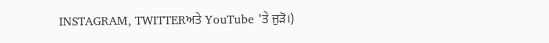INSTAGRAM, TWITTERਅਤੇ YouTube 'ਤੇ ਜੁੜੋ।)